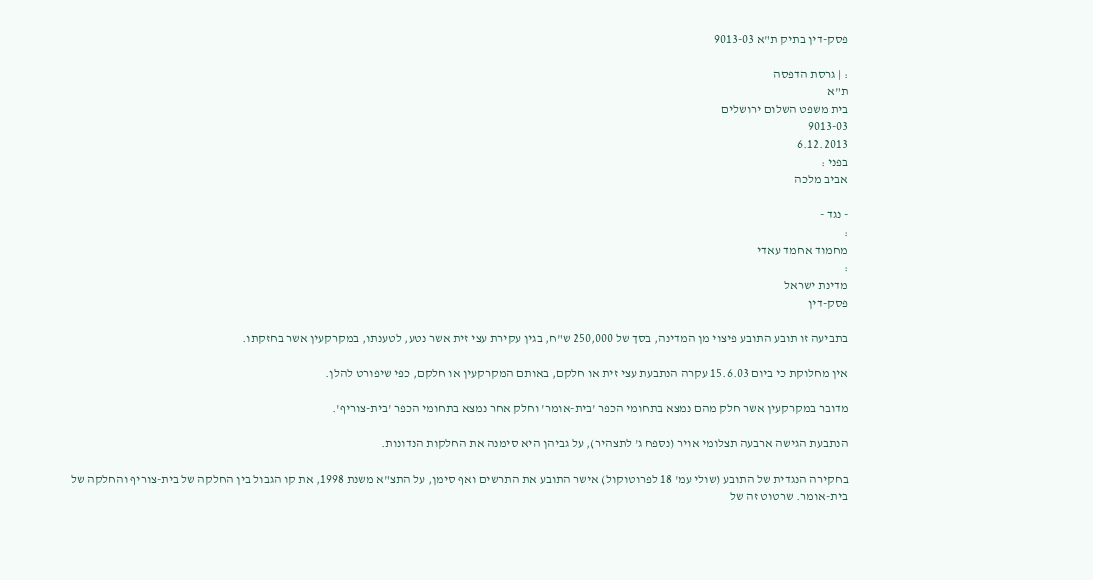פסק-דין בתיק ת"א 9013-03

: | גרסת הדפסה
ת"א
בית משפט השלום ירושלים
9013-03
6.12.2013
בפני :
אביב מלכה

- נגד -
:
מחמוד אחמד עאדי
:
מדינת ישראל
פסק-דין

בתביעה זו תובע התובע פיצוי מן המדינה, בסך של 250,000 ש"ח, בגין עקירת עצי זית אשר נטע, לטענתו, במקרקעין אשר בחזקתו.

אין מחלוקת כי ביום 15.6.03 עקרה הנתבעת עצי זית או חלקם, באותם המקרקעין או חלקם, כפי שיפורט להלן.

מדובר במקרקעין אשר חלק מהם נמצא בתחומי הכפר 'בית-אומר' וחלק אחר נמצא בתחומי הכפר 'בית-צוריף'.

הנתבעת הגישה ארבעה תצלומי אויר (נספח ג' לתצהיר), על גביהן היא סימנה את החלקות הנדונות.

בחקירה הנגדית של התובע (שולי עמ' 18 לפרוטוקול) אישר התובע את התרשים ואף סימן, על התצ"א משנת 1998, את קו הגבול בין החלקה של בית-צוריף והחלקה של בית-אומר. שרטוט זה של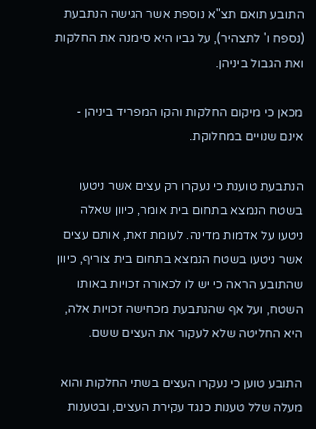התובע תואם תצ"א נוספת אשר הגישה הנתבעת (נספח ו' לתצהיר), על גביו היא סימנה את החלקות ואת הגבול ביניהן.

מכאן כי מיקום החלקות והקו המפריד ביניהן - אינם שנויים במחלוקת.

הנתבעת טוענת כי נעקרו רק עצים אשר ניטעו בשטח הנמצא בתחום בית אומר, כיוון שאלה ניטעו על אדמות מדינה. לעומת זאת, אותם עצים אשר ניטעו בשטח הנמצא בתחום בית צוריף, כיוון שהתובע הראה כי יש לו לכאורה זכויות באותו השטח, ועל אף שהנתבעת מכחישה זכויות אלה, היא החליטה שלא לעקור את העצים ששם.

התובע טוען כי נעקרו העצים בשתי החלקות והוא מעלה שלל טענות כנגד עקירת העצים, ובטענות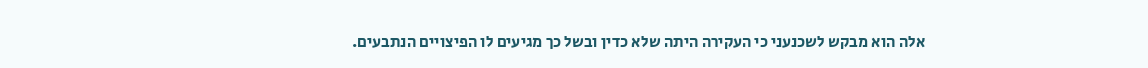אלה הוא מבקש לשכנעני כי העקירה היתה שלא כדין ובשל כך מגיעים לו הפיצויים הנתבעים.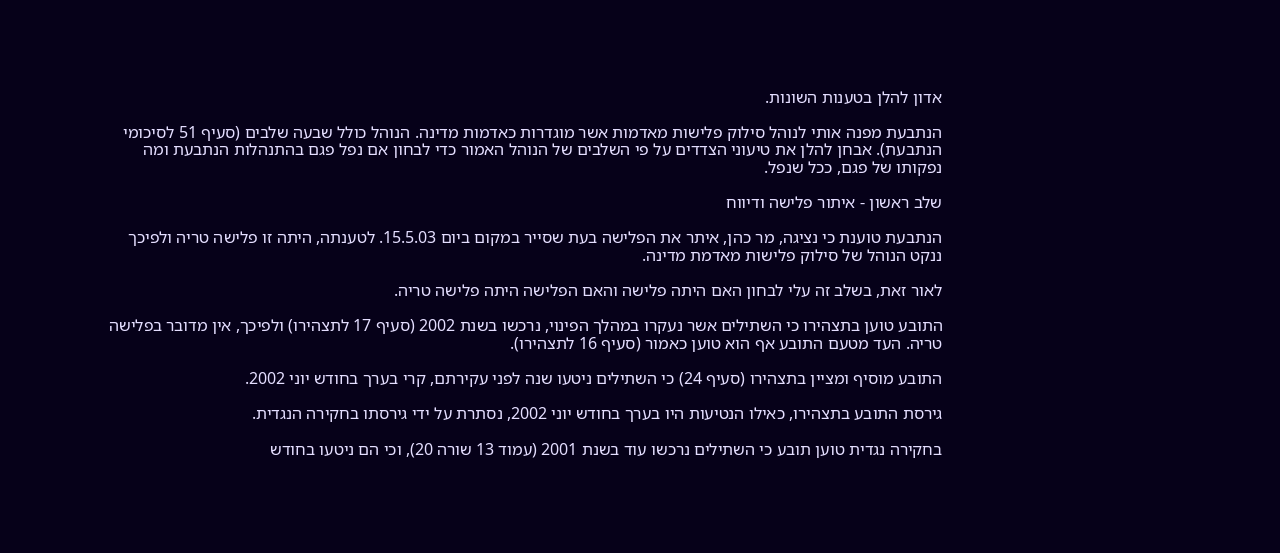אדון להלן בטענות השונות.

הנתבעת מפנה אותי לנוהל סילוק פלישות מאדמות אשר מוגדרות כאדמות מדינה. הנוהל כולל שבעה שלבים (סעיף 51 לסיכומי הנתבעת). אבחן להלן את טיעוני הצדדים על פי השלבים של הנוהל האמור כדי לבחון אם נפל פגם בהתנהלות הנתבעת ומה נפקותו של פגם, ככל שנפל.

שלב ראשון - איתור פלישה ודיווח

הנתבעת טוענת כי נציגה, מר כהן, איתר את הפלישה בעת שסייר במקום ביום 15.5.03. לטענתה, היתה זו פלישה טריה ולפיכך ננקט הנוהל של סילוק פלישות מאדמת מדינה.

לאור זאת, בשלב זה עלי לבחון האם היתה פלישה והאם הפלישה היתה פלישה טריה.

התובע טוען בתצהירו כי השתילים אשר נעקרו במהלך הפינוי, נרכשו בשנת 2002 (סעיף 17 לתצהירו) ולפיכך, אין מדובר בפלישה טריה. העד מטעם התובע אף הוא טוען כאמור (סעיף 16 לתצהירו).

התובע מוסיף ומציין בתצהירו (סעיף 24) כי השתילים ניטעו שנה לפני עקירתם, קרי בערך בחודש יוני 2002.

גירסת התובע בתצהירו, כאילו הנטיעות היו בערך בחודש יוני 2002, נסתרת על ידי גירסתו בחקירה הנגדית.

בחקירה נגדית טוען תובע כי השתילים נרכשו עוד בשנת 2001 (עמוד 13 שורה 20), וכי הם ניטעו בחודש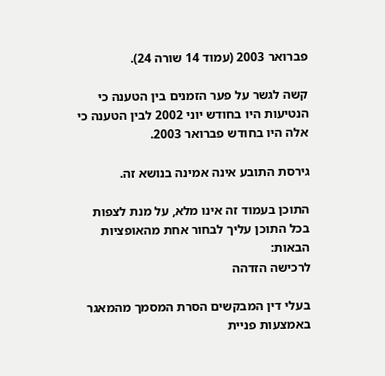פברואר 2003 (עמוד 14 שורה 24).

קשה לגשר על פער הזמנים בין הטענה כי הנטיעות היו בחודש יוני 2002 לבין הטענה כי אלה היו בחודש פברואר 2003.

גירסת התובע אינה אמינה בנושא זה.

התוכן בעמוד זה אינו מלא, על מנת לצפות בכל התוכן עליך לבחור אחת מהאופציות הבאות:
לרכישה הזדהה

בעלי דין המבקשים הסרת המסמך מהמאגר באמצעות פניית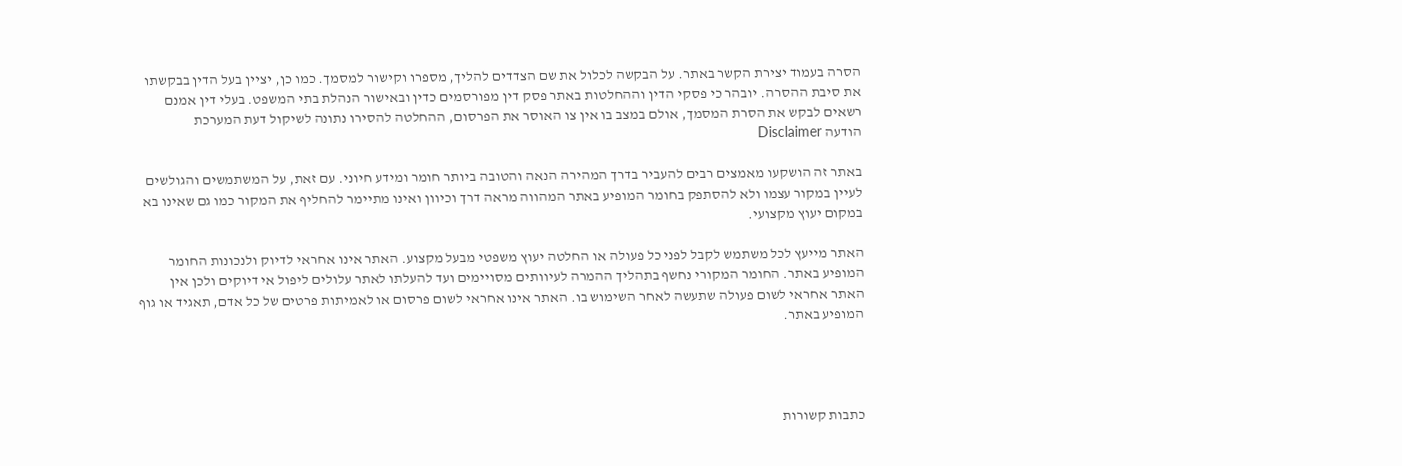הסרה בעמוד יצירת הקשר באתר. על הבקשה לכלול את שם הצדדים להליך, מספרו וקישור למסמך. כמו כן, יציין בעל הדין בבקשתו את סיבת ההסרה. יובהר כי פסקי הדין וההחלטות באתר פסק דין מפורסמים כדין ובאישור הנהלת בתי המשפט. בעלי דין אמנם רשאים לבקש את הסרת המסמך, אולם במצב בו אין צו האוסר את הפרסום, ההחלטה להסירו נתונה לשיקול דעת המערכת
הודעה Disclaimer

באתר זה הושקעו מאמצים רבים להעביר בדרך המהירה הנאה והטובה ביותר חומר ומידע חיוני. עם זאת, על המשתמשים והגולשים לעיין במקור עצמו ולא להסתפק בחומר המופיע באתר המהווה מראה דרך וכיוון ואינו מתיימר להחליף את המקור כמו גם שאינו בא במקום יעוץ מקצועי.

האתר מייעץ לכל משתמש לקבל לפני כל פעולה או החלטה יעוץ משפטי מבעל מקצוע. האתר אינו אחראי לדיוק ולנכונות החומר המופיע באתר. החומר המקורי נחשף בתהליך ההמרה לעיוותים מסויימים ועד להעלתו לאתר עלולים ליפול אי דיוקים ולכן אין האתר אחראי לשום פעולה שתעשה לאחר השימוש בו. האתר אינו אחראי לשום פרסום או לאמיתות פרטים של כל אדם, תאגיד או גוף המופיע באתר.




כתבות קשורות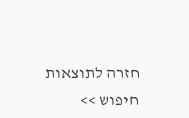חזרה לתוצאות חיפוש >>